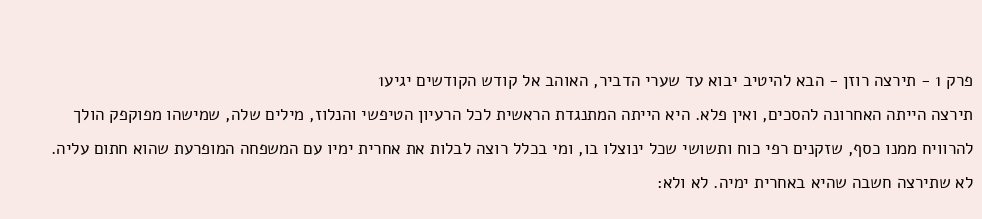פרק 1 - תירצה רוזן - הבא להיטיב יבוא עד שערי הדביר, האוהב אל קודש הקודשים יגיע1
תירצה הייתה האחרונה להסכים, ואין פלא. היא הייתה המתנגדת הראשית לכל הרעיון הטיפשי והנלוז, מילים שלה, שמישהו מפוקפק הולך להרוויח ממנו כסף, שזקנים רפי כוח ותשושי שכל ינוצלו בו, ומי בכלל רוצה לבלות את אחרית ימיו עם המשפחה המופרעת שהוא חתום עליה. לא שתירצה חשבה שהיא באחרית ימיה. לא ולא: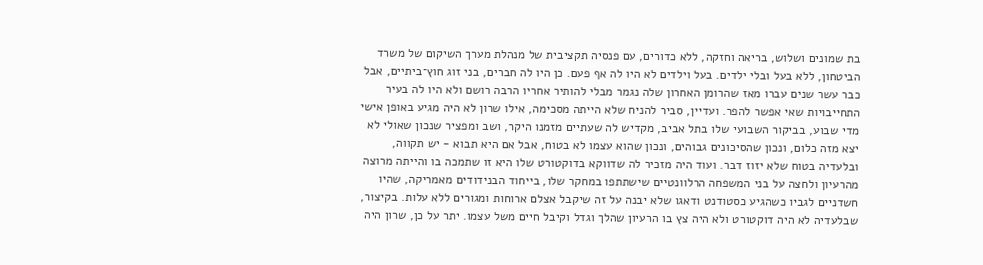בת שמונים ושלוש, בריאה וחזקה, ללא כדורים, עם פנסיה תקציבית של מנהלת מערך השיקום של משרד הביטחון, ללא בעל ובלי ילדים. בעל וילדים לא היו לה אף פעם. כן היו לה חברים, בני זוג חוץ־ביתיים, אבל כבר עשר שנים עברו מאז שהרומן האחרון שלה נגמר מבלי להותיר אחריו הרבה רושם ולא היו לה בעיר התחייבויות שאי אפשר להפר. ועדיין, סביר להניח שלא הייתה מסכימה, אילו שרון לא היה מגיע באופן אישי מדי שבוע, בביקור השבועי שלו בתל אביב, מקדיש לה שעתיים מזמנו היקר, ושב ומפציר שנכון שאולי לא יצא מזה כלום, ונכון שהסיכונים גבוהים, ונכון שהוא עצמו לא בטוח, אבל אם היא תבוא - יש תקווה, ובלעדיה בטוח שלא יזוז דבר. ועוד היה מזכיר לה שדווקא בדוקטורט שלו היא זו שתמכה בו והייתה מרוצה מהרעיון ולחצה על בני המשפחה הרלוונטיים שישתתפו במחקר שלו, בייחוד הבנידודים מאמריקה, שהיו חשדניים לגביו כשהגיע כסטודנט ודאגו שלא יבנה על זה שיקבל אצלם ארוחות ומגורים ללא עלות. בקיצור, שבלעדיה לא היה דוקטורט ולא היה צץ בו הרעיון שהלך וגדל וקיבל חיים משל עצמו. יתר על כן, שרון היה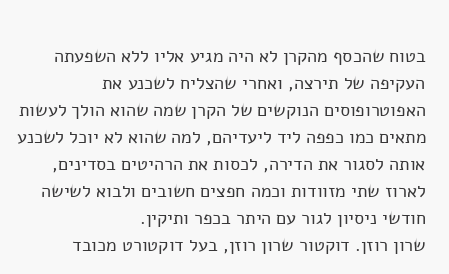בטוח שהכסף מהקרן לא היה מגיע אליו ללא השפעתה העקיפה של תירצה, ואחרי שהצליח לשכנע את האפוטרופוסים הנוקשים של הקרן שמה שהוא הולך לעשות מתאים כמו כפפה ליד ליעדיהם, למה שהוא לא יוכל לשכנע אותה לסגור את הדירה, לכסות את הרהיטים בסדינים, לארוז שתי מזוודות וכמה חפצים חשובים ולבוא לשישה חודשי ניסיון לגור עם היתר בכפר ותיקין.
שרון רוזן. דוקטור שרון רוזן, בעל דוקטורט מכובד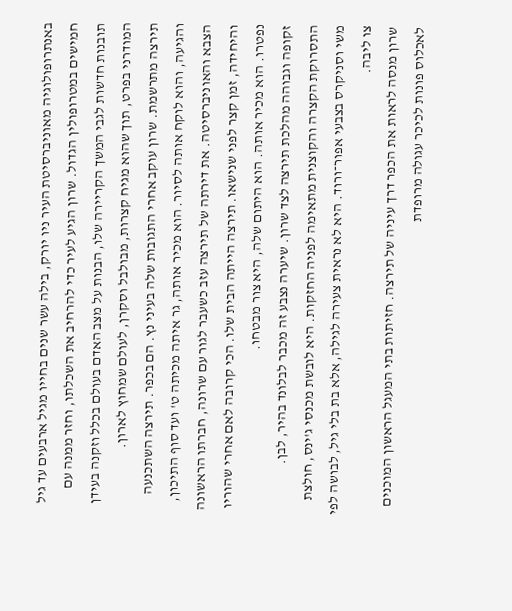באנתרופולוגיה מאוניברסיטת העיר ניו יורק, בילה עשר שנים בחייו מגיל ארבעים עד גיל חמישים במטרופולין הגדול. שרון הגיע לעיר כדי להרחיב את השכלתו, וחזר ממנה עם תובנות חדשות לגבי המשך הקריירה שלו, הבנות על מצב האדם בעולם בכלל וזקנה בעידן המודרני בפרט, תוך שהוא מגיח קצרות, מבולבל וסקרן, לעולם שמחוץ לארון.
תירצה מתרשמת. שרון עוקב אחרי התגובות שלה בעיני נץ. הם בכפר. תירצה השתכנעה והגיעה, והוא לוקח אותה לסיור. הוא מכיר אותה, גר איתה מכיתה ט' ועד סוף התיכון, הצבא והאוניברסיטה. את דירתה של תירצה עזב כשעבר לגור עם שרונה, חברתו הראשונה והיחידה, זמן קצר לפני שנישאו. תירצה הייתה הבית שלו. הכי קרובה לאם אחרי שהוריו נפטרו. הוא מכיר אותה. הוא היתום שלה, היא צור מבטחו.
זקופה וגבוהה מהלכת תירצה לצד שרון. שיערה נצבע זה מכבר לבלונד בהיר, לבן. התסרוקת הקצרה והקוצנית מתאימה לפניה החזקות. היא לובשת מכנסי ג'ינס, חולצת משי וסניקרס בצבעי אפור־ורוד. היא לא נראית צעירה לגילה, אלא בת בלי גיל, לבושה לפי צו ליבה.
שרון מנסה לראות את הכפר דרך עיניה של תירצה. חזיתות בתי המעגל הראשון המוכנים לאכלוס פונות לכיכר עגולה מרופדת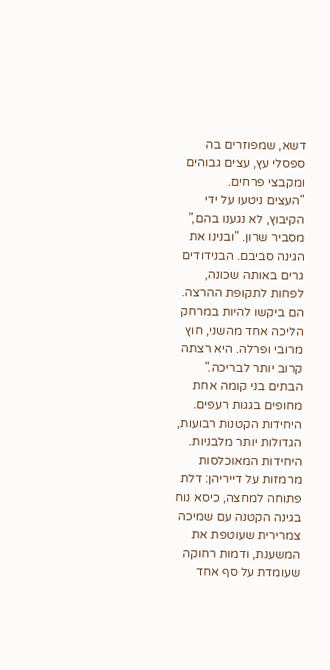דשא, שמפוזרים בה ספסלי עץ, עצים גבוהים ומקבצי פרחים.
"העצים ניטעו על ידי הקיבוץ, לא נגענו בהם," מסביר שרון. "ובנינו את הגינה סביבם. הבנידודים גרים באותה שכונה, לפחות לתקופת ההרצה. הם ביקשו להיות במרחק הליכה אחד מהשני, חוץ מרובי ופרלה. היא רצתה קרוב יותר לבריכה."
הבתים בני קומה אחת מחופים בגגות רעפים. היחידות הקטנות רבועות, הגדולות יותר מלבניות. היחידות המאוכלסות מרמזות על דייריהן: דלת פתוחה למחצה, כיסא נוח בגינה הקטנה עם שמיכה צמרירית שעוטפת את המשענת, ודמות רחוקה שעומדת על סף אחד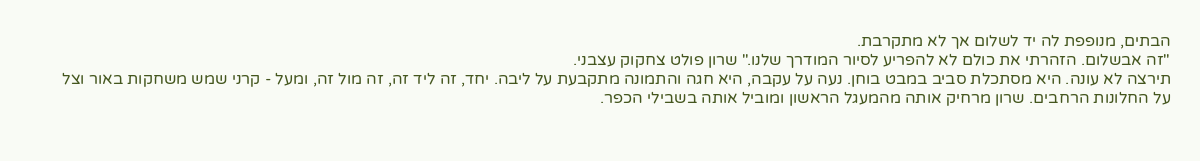הבתים, מנופפת לה יד לשלום אך לא מתקרבת.
"זה אבשלום. הזהרתי את כולם לא להפריע לסיור המודרך שלנו." שרון פולט צחקוק עצבני.
תירצה לא עונה. היא מסתכלת סביב במבט בוחן. נעה על עקבה, היא חגה והתמונה מתקבעת על ליבה. יחד, זה ליד זה, זה מול זה, ומעל - קרני שמש משחקות באור וצל על החלונות הרחבים. שרון מרחיק אותה מהמעגל הראשון ומוביל אותה בשבילי הכפר.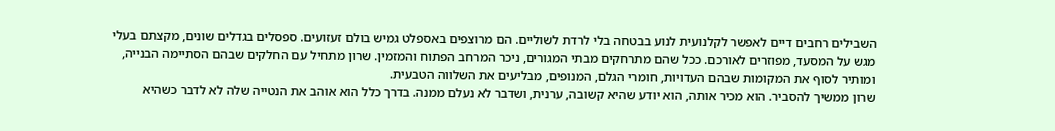השבילים רחבים דיים לאפשר לקלנועית לנוע בבטחה בלי לרדת לשוליים. הם מרוצפים באספלט גמיש בולם זעזועים. ספסלים בגדלים שונים, מקצתם בעלי מגש על המסעד, מפוזרים לאורכם. ככל שהם מתרחקים מבתי המגורים, ניכר המרחב הפתוח והמזמין. שרון מתחיל עם החלקים שבהם הסתיימה הבנייה, ומותיר לסוף את המקומות שבהם העדויות, חומרי הגלם, המנופים, מבליעים את השלווה הטבעית.
שרון ממשיך להסביר. הוא מכיר אותה, הוא יודע שהיא קשובה, ערנית, ושדבר לא נעלם ממנה. בדרך כלל הוא אוהב את הנטייה שלה לא לדבר כשהיא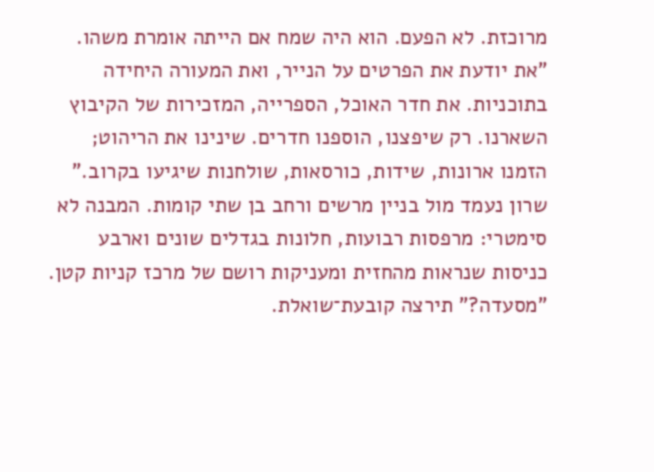מרוכזת. לא הפעם. הוא היה שמח אם הייתה אומרת משהו.
"את יודעת את הפרטים על הנייר, ואת המעורה היחידה בתוכניות. את חדר האוכל, הספרייה, המזכירות של הקיבוץ השארנו. רק שיפצנו, הוספנו חדרים. שינינו את הריהוט; הזמנו ארונות, שידות, כורסאות, שולחנות שיגיעו בקרוב."
שרון נעמד מול בניין מרשים ורחב בן שתי קומות. המבנה לא סימטרי: מרפסות רבועות, חלונות בגדלים שונים וארבע כניסות שנראות מהחזית ומעניקות רושם של מרכז קניות קטן.
"מסעדה?" תירצה קובעת־שואלת.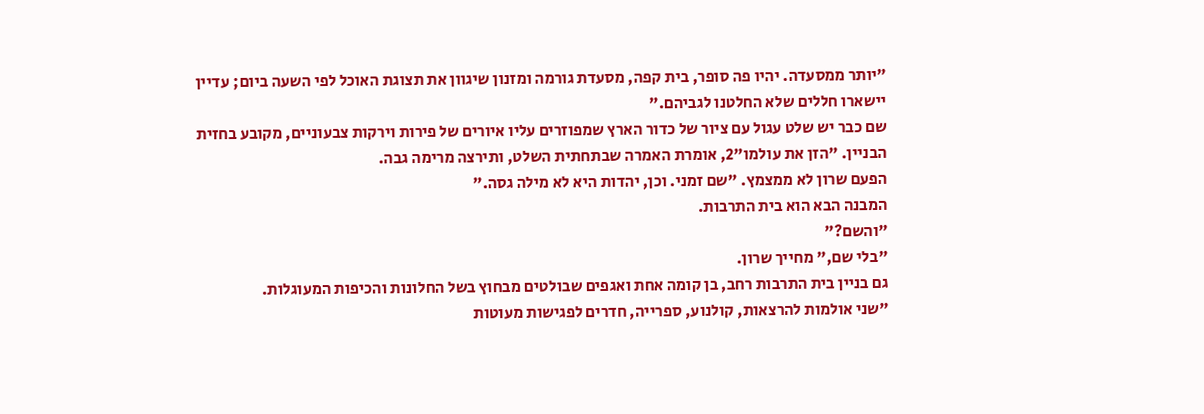"יותר ממסעדה. יהיו פה סופר, בית קפה, מסעדת גורמה ומזנון שיגוון את תצוגת האוכל לפי השעה ביום; עדיין יישארו חללים שלא החלטנו לגביהם."
שם כבר יש שלט עגול עם ציור של כדור הארץ שמפוזרים עליו איורים של פירות וירקות צבעוניים, מקובע בחזית הבניין. "הזן את עולמו"2, אומרת האמרה שבתחתית השלט, ותירצה מרימה גבה.
הפעם שרון לא ממצמץ. "שם זמני. וכן, יהדות היא לא מילה גסה."
המבנה הבא הוא בית התרבות.
"והשם?"
"בלי שם," מחייך שרון.
גם בניין בית התרבות רחב, בן קומה אחת ואגפים שבולטים מבחוץ בשל החלונות והכיפות המעוגלות.
"שני אולמות להרצאות, קולנוע, ספרייה, חדרים לפגישות מעוטות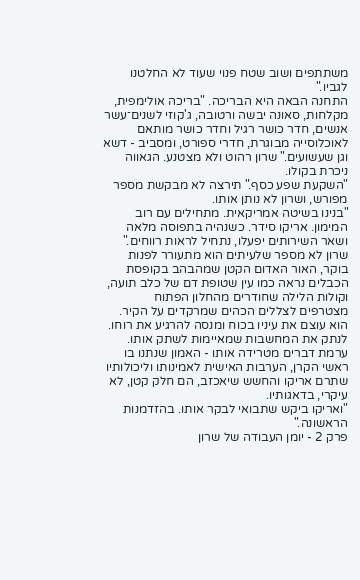משתתפים ושוב שטח פנוי שעוד לא החלטנו לגביו."
התחנה הבאה היא הבריכה. "בריכה אולימפית, מקלחות, סאונה יבשה ורטובה, ג'קוזי לשנים־עשר אנשים, חדר כושר רגיל וחדר כושר מותאם לאוכלוסייה מבוגרת, חדרי ספורט, ומסביב - דשא וגן שעשועים." שרון רהוט ולא מצטנע. הגאווה ניכרת בקולו.
"השקעת שפע כסף." תירצה לא מבקשת מספר מפורש, ושרון לא נותן אותו.
"בנינו בשיטה אמריקאית. מתחילים עם רוב המימון. אריקו סידר. כשנהיה בתפוסה מלאה ושאר השירותים יפעלו, נתחיל לראות רווחים."
שרון לא מספר שלעיתים הוא מתעורר לפנות בוקר, האור האדום הקטן שמהבהב בקופסת הכבלים נראה כמו עין שטופת דם של כלב תועה, וקולות הלילה שחודרים מהחלון הפתוח מצטרפים לצללים הכהים שמרקדים על הקיר. הוא עוצם את עיניו בכוח ומנסה להרגיע את רוחו. לנתק את המחשבות שמאיימות לשתק אותו. ערמת דברים מטרידה אותו - האמון שנתנו בו ראשי הקרן, הערבות האישית לאמינותו וליכולותיו שתרם אריקו והחשש שיאכזב, הם חלק קטן, לא עיקרי, בדאגותיו.
"ואריקו ביקש שתבואי לבקר אותו. בהזדמנות הראשונה."
פרק 2 - יומן העבודה של שרון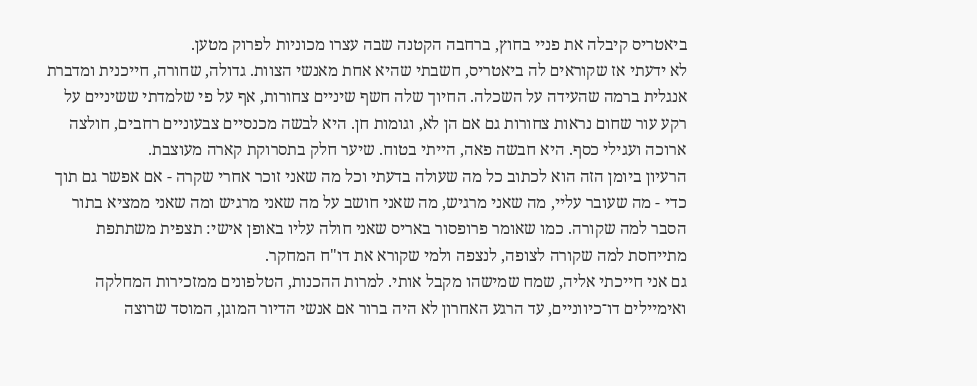ביאטריס קיבלה את פניי בחוץ, ברחבה הקטנה שבה עצרו מכוניות לפרוק מטען.
לא ידעתי אז שקוראים לה ביאטריס, חשבתי שהיא אחת מאנשי הצוות. גדולה, שחורה, חייכנית ומדברת אנגלית ברמה שהעידה על השכלה. החיוך שלה חשף שיניים צחורות, אף על פי שלמדתי ששיניים על רקע עור שחום נראות צחורות גם אם הן לא, וגומות חן. היא לבשה מכנסיים צבעוניים רחבים, חולצה ארוכה ועגילי כסף. היא חבשה פאה, הייתי בטוח. שיער חלק בתסרוקת קארה מעוצבת.
הרעיון ביומן הזה הוא לכתוב כל מה שעולה בדעתי וכל מה שאני זוכר אחרי שקרה - אם אפשר גם תוך כדי - מה שעובר עליי, מה שאני מרגיש, מה שאני חושב על מה שאני מרגיש ומה שאני ממציא בתור הסבר למה שקורה. כמו שאומר פרופסור באריס שאני חולה עליו באופן אישי: תצפית משתתפת מתייחסת למה שקורה לצופה, לנצפה ולמי שקורא את דו"ח המחקר.
גם אני חייכתי אליה, שמח שמישהו מקבל אותי. למרות ההכנות, הטלפונים ממזכירות המחלקה ואימיילים דו־כיווניים, עד הרגע האחרון לא היה ברור אם אנשי הדיור המוגן, המוסד שרוצה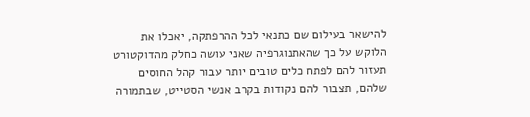להישאר בעילום שם כתנאי לכל ההרפתקה, יאכלו את הלוקש על כך שהאתנוגרפיה שאני עושה כחלק מהדוקטורט תעזור להם לפתח כלים טובים יותר עבור קהל החוסים שלהם, תצבור להם נקודות בקרב אנשי הסטייט, שבתמורה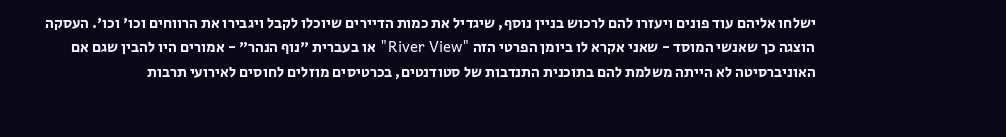ישלחו אליהם עוד פונים ויעזרו להם לרכוש בניין נוסף, שיגדיל את כמות הדיירים שיוכלו לקבל ויגבירו את הרווחים וכו' וכו'. העסקה הוצגה כך שאנשי המוסד - שאני אקרא לו ביומן הפרטי הזה "River View" או בעברית "נוף הנהר" - אמורים היו להבין שגם אם האוניברסיטה לא הייתה משלמת להם בתוכנית התנדבות של סטודנטים, בכרטיסים מוזלים לחוסים לאירועי תרבות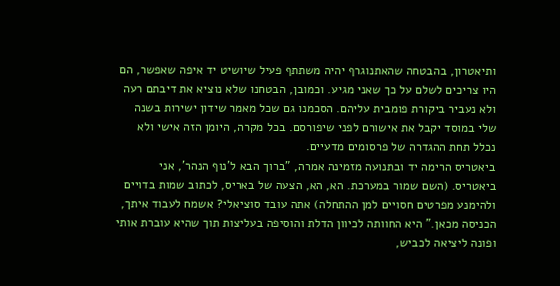ותיאטרון, בהבטחה שהאתנוגרף יהיה משתתף פעיל שיושיט יד איפה שאפשר, הם היו צריכים לשלם על כך שאני מגיע. וכמובן, הבטחנו שלא נוציא את דיבתם רעה ולא נעביר ביקורת פומבית עליהם. הסכמנו גם שכל מאמר שידון ישירות בשנה שלי במוסד יקבל את אישורם לפני שיפורסם. בכל מקרה, היומן הזה אישי ולא נכלל תחת ההגדרה של פרסומים מדעיים.
ביאטריס הרימה יד ובתנועה מזמינה אמרה, "ברוך הבא ל'נוף הנהר', אני ביאטריס. (השם שמור במערכת. הא, הא, הצעה של באריס, לכתוב שמות בדויים ולהימנע מפרטים חסויים למן ההתחלה) אתה עובד סוציאלי? אשמח לעבוד איתך, הכניסה מכאן." היא החוותה לכיוון הדלת והוסיפה בעליצות תוך שהיא עוברת אותי ופונה ליציאה לכביש,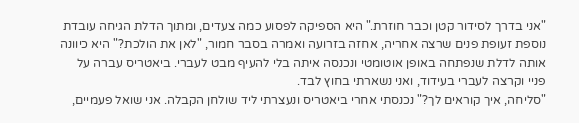"אני בדרך לסידור קטן וכבר חוזרת." היא הספיקה לפסוע כמה צעדים, ומתוך הדלת הגיחה עובדת נוספת זעופת פנים שרצה אחריה, אחזה בזרועה ואמרה בסבר חמור, "לאן את הולכת?" היא כיוונה אותה לדלת שנפתחה באופן אוטומטי ונכנסה איתה בלי להעיף מבט לעברי. ביאטריס עברה על פניי וקרצה לעברי בעידוד, ואני נשארתי בחוץ לבד.
"סליחה, איך קוראים לך?" נכנסתי אחרי ביאטריס ונעצרתי ליד שולחן הקבלה. אני שואל פעמיים,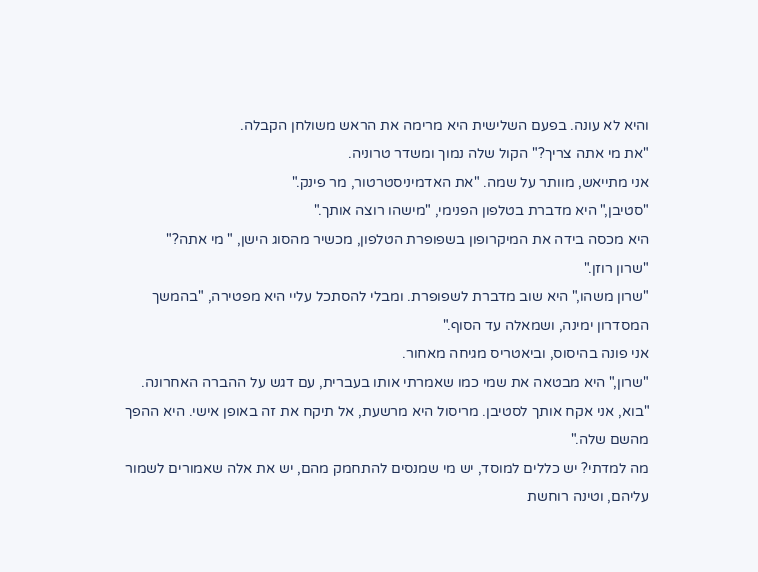והיא לא עונה. בפעם השלישית היא מרימה את הראש משולחן הקבלה.
"את מי אתה צריך?" הקול שלה נמוך ומשדר טרוניה.
אני מתייאש, מוותר על שמה. "את האדמיניסטרטור, מר פינק."
"סטיבן," היא מדברת בטלפון הפנימי, "מישהו רוצה אותך."
היא מכסה בידה את המיקרופון בשפופרת הטלפון, מכשיר מהסוג הישן, " מי אתה?"
"שרון רוזן."
"שרון משהו," היא שוב מדברת לשפופרת. ומבלי להסתכל עליי היא מפטירה, "בהמשך המסדרון ימינה, ושמאלה עד הסוף."
אני פונה בהיסוס, וביאטריס מגיחה מאחור.
"שרון," היא מבטאה את שמי כמו שאמרתי אותו בעברית, עם דגש על ההברה האחרונה. "בוא, אני אקח אותך לסטיבן. מריסול היא מרשעת, אל תיקח את זה באופן אישי. היא ההפך מהשם שלה."
מה למדתי? יש כללים למוסד, יש מי שמנסים להתחמק מהם, יש את אלה שאמורים לשמור עליהם, וטינה רוחשת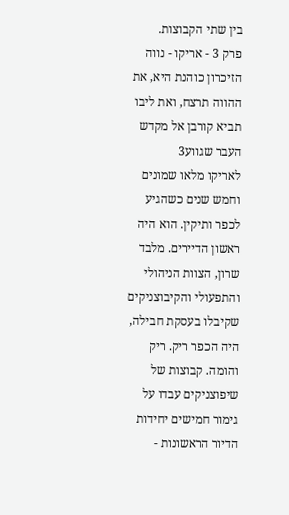בין שתי הקבוצות.
פרק 3 - אריקו - נווה הזיכרון כוהנת היא, את ההווה תרצח, ואת ליבו תביא קורבן אל מקדש העבר שגווע3
לאריקו מלאו שמונים וחמש שנים כשהגיע לכפר ותיקין. הוא היה ראשון הדיירים. מלבד שרון, הצוות הניהולי והתפעולי והקיבוצניקים שקיבלו בעסקת חבילה, היה הכפר ריק. ריק והומה. קבוצות של שיפוצניקים עבדו על גימור חמישים יחידות הדיור הראשונות -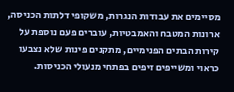מסיימים את עבודות הנגרות, משקופי דלתות הכניסה, ארונות המטבח והאמבטיות, עוברים פעם נוספת על קירות הבתים הפנימיים, מתקנים פינות שלא נצבעו כראוי ומשייפים זיפים בפתחי מנעולי הכניסות.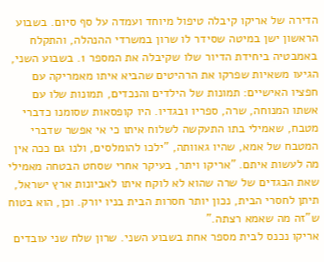הדירה של אריקו קיבלה טיפול מיוחד ועמדה על סף סיום. בשבוע הראשון ישן במיטה שסידר לו שרון במשרדי ההנהלה, והתקלח באמבטיה ביחידת הדיור שלו שקיבלה את המספר 1. בשבוע השני, הגיעו משאיות שפרקו את הרהיטים שהביא איתו מאמריקה עם חפציו האישיים: תמונות של הילדים והנכדים, תמונות שלו עם אשתו המנוחה, שרה, ספריו ובגדיו. היו קופסאות שסומנו כדברי מטבח, שאמילי בתו התעקשה לשלוח איתו כי אי אפשר שדברי המטבח של אמא, שהיו גאוותה, "ילכו להומלסים, ולנו גם ככה אין מה לעשות איתם. "אריקו ויתר, בעיקר אחרי שסחט הבטחה מאמילי שאת הבגדים של שרה שהוא לא לוקח איתו לאביונות ארץ ישראל, תיתן לחסרי הבית, נכון יותר חסרות הבית בניו יורק. וכן, הוא בטוח ש"זה מה שאמא רצתה."
אריקו נכנס לבית מספר אחת בשבוע השני. שרון שלח שני עובדים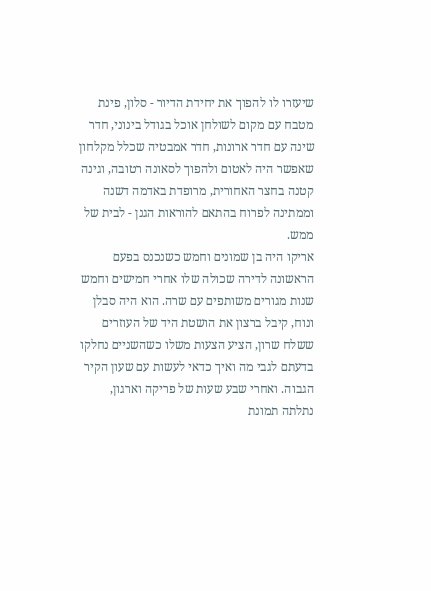שיעזרו לו להפוך את יחידת הדיור - סלון, פינת מטבח עם מקום לשולחן אוכל בגודל בינוני, חדר שינה עם חדר ארונות, חדר אמבטיה שכלל מקלחון שאפשר היה לאטום ולהפוך לסאונה רטובה, וגינה קטנה בחצר האחורית, מרופדת באדמה דשנה וממתינה לפרוח בהתאם להוראות הגנן - לבית של ממש.
אריקו היה בן שמונים וחמש כשנכנס בפעם הראשונה לדירה שכולה שלו אחרי חמישים וחמש שנות מגורים משותפים עם שרה. הוא היה סבלן ונוח, קיבל ברצון את הושטת היד של העוזרים ששלח שרון, הציע הצעות משלו כשהשניים נחלקו בדעתם לגבי מה ואיך כדאי לעשות עם שעון הקיר הגבוה. ואחרי שבע שעות של פריקה וארגון, נתלתה תמונת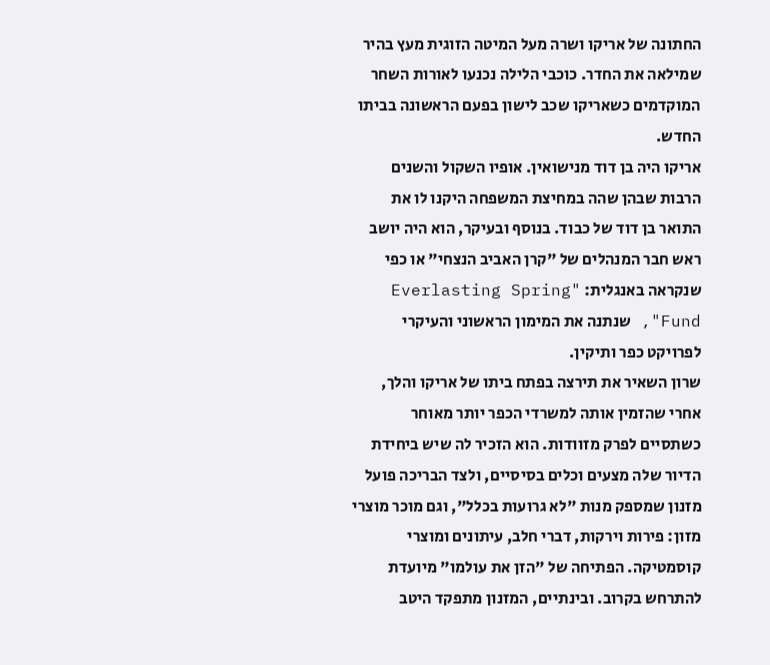החתונה של אריקו ושרה מעל המיטה הזוגית מעץ בהיר שמילאה את החדר. כוכבי הלילה נכנעו לאורות השחר המוקדמים כשאריקו שכב לישון בפעם הראשונה בביתו החדש.
אריקו היה בן דוד מנישואין. אופיו השקול והשנים הרבות שבהן שהה במחיצת המשפחה היקנו לו את התואר בן דוד של כבוד. בנוסף ובעיקר, הוא היה יושב ראש חבר המנהלים של "קרן האביב הנצחי" או כפי שנקראה באנגלית: "Everlasting Spring Fund", שנתנה את המימון הראשוני והעיקרי לפרויקט כפר ותיקין.
שרון השאיר את תירצה בפתח ביתו של אריקו והלך, אחרי שהזמין אותה למשרדי הכפר יותר מאוחר כשתסיים לפרק מזוודות. הוא הזכיר לה שיש ביחידת הדיור שלה מצעים וכלים בסיסיים, ולצד הבריכה פועל מזנון שמספק מנות "לא גרועות בכלל", וגם מוכר מוצרי מזון: פירות וירקות, דברי חלב, עיתונים ומוצרי קוסמטיקה. הפתיחה של "הזן את עולמו" מיועדת להתרחש בקרוב. ובינתיים, המזנון מתפקד היטב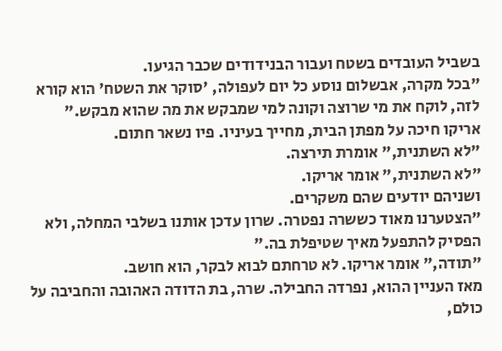בשביל העובדים בשטח ועבור הבנידודים שכבר הגיעו.
"בכל מקרה, אבשלום נוסע כל יום לעפולה, 'סוקר את השטח' הוא קורא לזה, לוקח את מי שרוצה וקונה למי שמבקש את מה שהוא מבקש."
אריקו חיכה על מפתן הבית, מחייך בעיניו. פיו נשאר חתום.
"לא השתנית," אומרת תירצה.
"לא השתנית," אומר אריקו.
ושניהם יודעים שהם משקרים.
"הצטערנו מאוד כששרה נפטרה. שרון עדכן אותנו בשלבי המחלה, ולא הפסיק להתפעל מאיך שטיפלת בה."
"תודה," אומר אריקו. לא טרחתם לבוא לבקר, הוא חושב.
מאז העניין ההוא, נפרדה החבילה. שרה, בת הדודה האהובה והחביבה על כולם,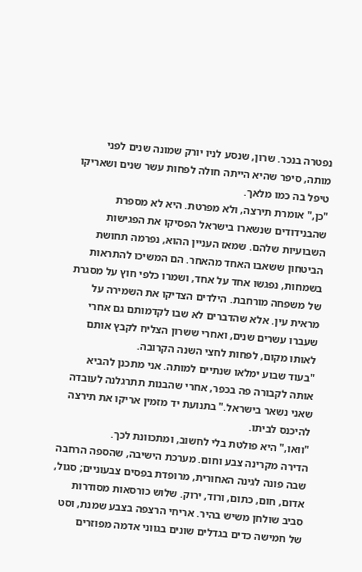נפטרה בנכר. שרון, שנסע לניו יורק שמונה שנים לפני מותה, סיפר שהיא הייתה חולה לפחות עשר שנים ושאריקו טיפל בה כמו מלאך.
"כן," אומרת תירצה, ולא מפרטת. היא לא מספרת שהבנידודים שנשארו בישראל הפסיקו את הפגישות השבועיות שלהם. שמאז העניין ההוא, נפרמה תחושת הביטחון ששאבו האחד מהאחר. הם המשיכו להתראות בשמחות, נפגשו אחד על אחד, ושמרו כלפי חוץ על מסגרת של משפחה מורחבת. הילדים הצדיקו את השמירה על מראית עין. אלא שהדברים לא שבו לקדמותם גם אחרי שעברו עשרים שנים, ואחרי ששרון הצליח לקבץ אותם לאותו מקום, לפחות לחצי השנה הקרובה.
"בעוד שבוע ימלאו שנתיים למותה. אני מתכנן להביא אותה לקבורה פה בכפר, אחרי שהבנות תתרגלנה לעובדה שאני נשאר בישראל." בתנועת יד מזמין אריקו את תירצה להיכנס לביתו.
"וואו," היא פולטת בלי לחשוב, ומתכוונת לכך.
הדירה מקרינה צבע וחום. מערכת הישיבה, שהספה הרחבה שבה פונה לגינה האחורית, מרופדת בפסים צבעוניים; סגול, אדום, חום, כתום, ורוד, ירוק. שלוש כורסאות מסודרות סביב שולחן משיש בהיר. אריחי הרצפה בצבע שמנת, וסט של חמישה כדים בגדלים שונים בגווני אדמה מפוזרים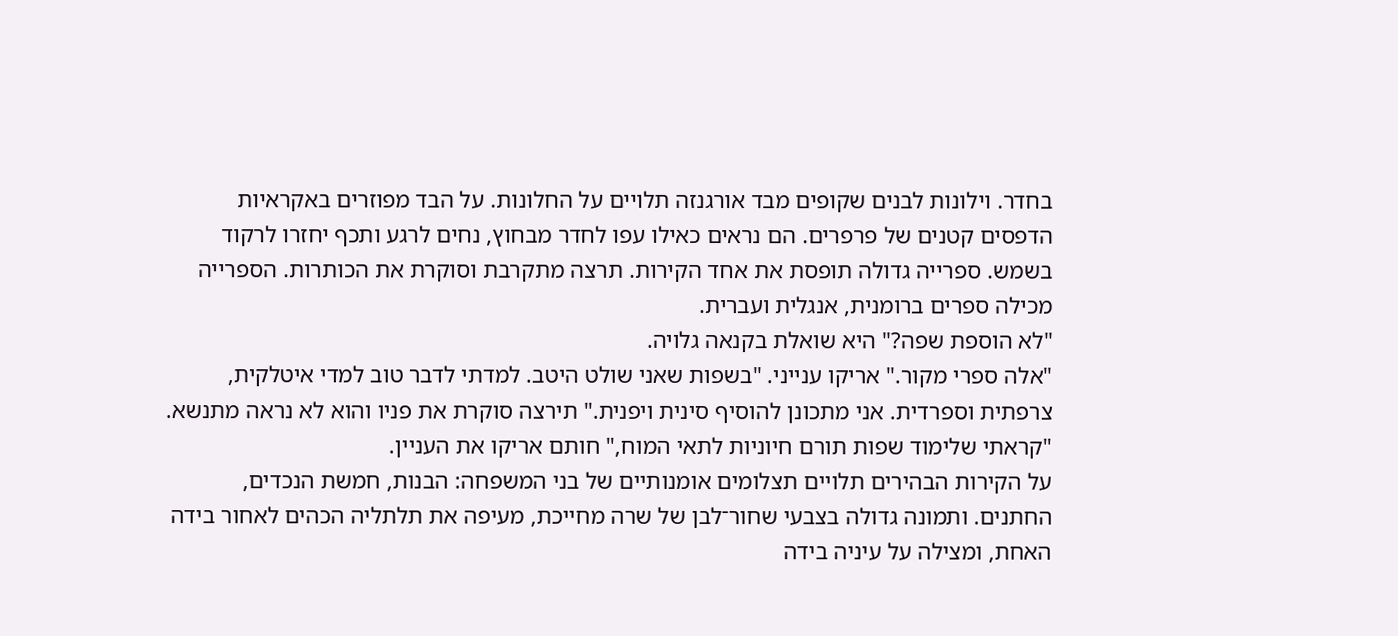בחדר. וילונות לבנים שקופים מבד אורגנזה תלויים על החלונות. על הבד מפוזרים באקראיות הדפסים קטנים של פרפרים. הם נראים כאילו עפו לחדר מבחוץ, נחים לרגע ותכף יחזרו לרקוד בשמש. ספרייה גדולה תופסת את אחד הקירות. תרצה מתקרבת וסוקרת את הכותרות. הספרייה מכילה ספרים ברומנית, אנגלית ועברית.
"לא הוספת שפה?" היא שואלת בקנאה גלויה.
"אלה ספרי מקור." אריקו ענייני. "בשפות שאני שולט היטב. למדתי לדבר טוב למדי איטלקית, צרפתית וספרדית. אני מתכונן להוסיף סינית ויפנית." תירצה סוקרת את פניו והוא לא נראה מתנשא.
"קראתי שלימוד שפות תורם חיוניות לתאי המוח," חותם אריקו את העניין.
על הקירות הבהירים תלויים תצלומים אומנותיים של בני המשפחה: הבנות, חמשת הנכדים, החתנים. ותמונה גדולה בצבעי שחור־לבן של שרה מחייכת, מעיפה את תלתליה הכהים לאחור בידה האחת, ומצילה על עיניה בידה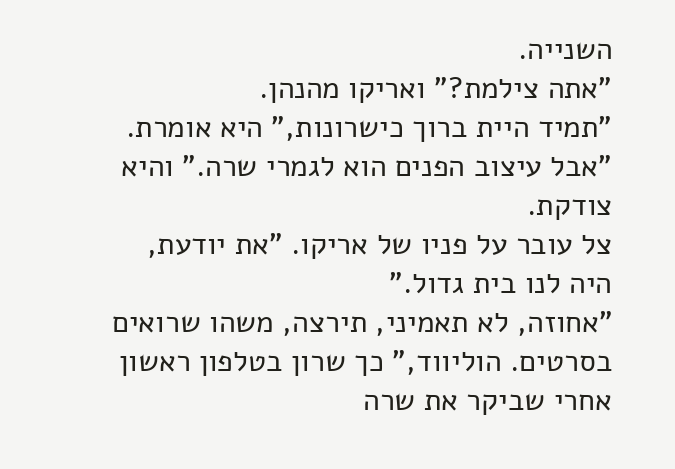השנייה.
"אתה צילמת?" ואריקו מהנהן.
"תמיד היית ברוך כישרונות," היא אומרת. "אבל עיצוב הפנים הוא לגמרי שרה." והיא צודקת.
צל עובר על פניו של אריקו. "את יודעת, היה לנו בית גדול."
"אחוזה, לא תאמיני, תירצה, משהו שרואים בסרטים. הוליווד," כך שרון בטלפון ראשון אחרי שביקר את שרה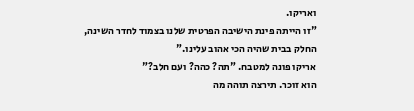ואריקו.
"זו הייתה פינת הישיבה הפרטית שלנו בצמוד לחדר השינה, החלק בבית שהיה הכי אהוב עלינו."
אריקו פונה למטבח. "תה? כהה? ועם חלב?"
הוא זוכר. תירצה תוהה מה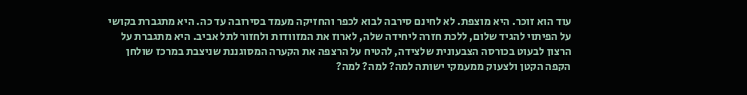עוד הוא זוכר. היא מוצפת. לא לחינם סירבה לבוא לכפר והחזיקה מעמד בסירובה עד כה. היא מתגברת בקושי על הפיתוי להגיד שלום, ללכת חזרה ליחידה שלה, לארוז את המזוודות ולחזור לתל אביב. היא מתגברת על הרצון לבעוט בכורסה הצבעונית שלצידה, להטיח על הרצפה את הקערה המסוגננת שניצבת במרכז שולחן הקפה הקטן ולצעוק ממעמקי ישותה למה? למה? למה?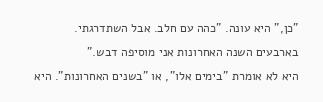"כן," היא עונה. "כהה עם חלב. אבל השתדרגתי. בארבעים השנה האחרונות אני מוסיפה דבש."
היא לא אומרת "בימים אלו", או "בשנים האחרונות". היא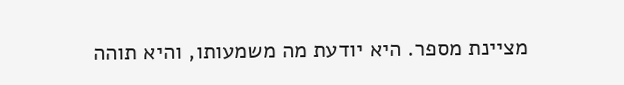מציינת מספר. היא יודעת מה משמעותו, והיא תוהה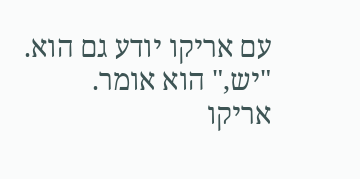עם אריקו יודע גם הוא.
"יש," הוא אומר. אריקו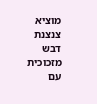מוציא צנצנת דבש מזכוכית עם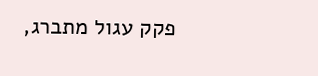פקק עגול מתברג,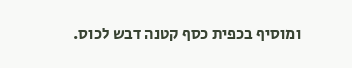ומוסיף בכפית כסף קטנה דבש לכוס.